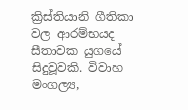ක්‍රිස්තියානි ගීතිකා වල ආරම්භයද සීතාවක යුගයේ සිදුවූවකි. විවාහ මංගල්‍ය,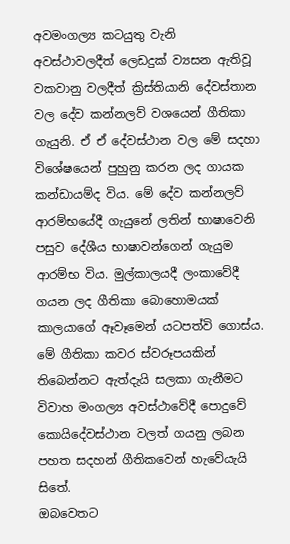අවමංගල්‍ය කටයුතු වැනි අවස්ථාවලදීත් ලෙඩදුක් ව්‍යසන ඇතිවූ වකවානු වලදීත් ක්‍රිස්තියානි දේවස්තාන වල දේව කන්නලව් වශයෙන් ගීතිකා ගැයුනි. ඒ ඒ දේවස්ථාන වල මේ සදහා විශේෂයෙන් පුහුනු කරන ලද ගායක කන්ඩායම්ද විය. මේ දේව කන්නලව් ආරම්භයේදී ගැයුනේ ලතින් භාෂාවෙනි පසුව දේශීය භාෂාවන්ගෙන් ගැයුම ආරම්භ විය. මුල්කාලයදී ලංකාවේදී ගයන ලද ගීතිකා බොහොමයක් කාලයාගේ ඈවෑමෙන් යටපත්වි ගොස්ය. මේ ගීතිකා කවර ස්වරූපයකින් තිබෙන්නට ඇත්දැයි සලකා ගැනීමට විවාහ මංගල්‍ය අවස්ථාවේදී පොදුවේ කොයිදේවස්ථාන වලත් ගයනු ලබන පහත සදහන් ගීතිකවෙන් හැවේයැයි සිතේ.
ඔබවෙතට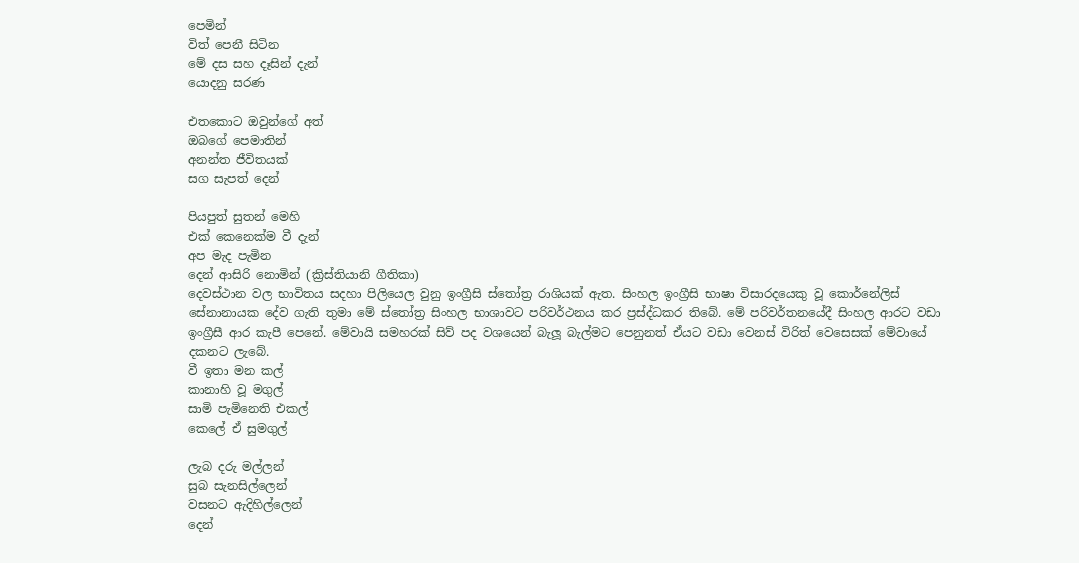පෙමින්
විත් පෙනී සිටින
මේ දස සහ දෑසින් දැන්
යොදනු සරණ

එතකොට ඔවුන්ගේ අත්
ඔබගේ පෙමාතින්
අනන්ත ජීවිතයක්
සග සැපත් දෙන්

පියපුත් සුතන් මෙහි
එක් කෙනෙක්ම වී දැන්
අප මැද පැමින
දෙන් ආසිරි නොමින් (ක්‍රිස්තියානි ගීතිකා)
දෙවස්ථාන වල භාවිතය සදහා පිලියෙල වුනු ඉංග්‍රීසි ස්තෝත්‍ර රාශියක් ඇත. සිංහල ඉංග්‍රීසි භාෂා විසාරදයෙකු වූ කොර්නේලිස් සේනානායක දේව ගැති තුමා මේ ස්තෝත්‍ර සිංහල භාශාවට පරිවර්ථනය කර ප්‍රස්ද්ධකර තිබේ. මේ පරිවර්තනයේදී සිංහල ආරට වඩා ඉංග්‍රීසී ආර කැපී පෙනේ. මේවායි සමහරක් සිව් පද වශයෙන් බැලූ බැල්මට පෙනුනත් ඒයට වඩා වෙනස් විරිත් වෙසෙසක් මේවායේ දකනට ලැබේ.
වී ඉතා මන කල්
කානාහි වූ මගුල්
සාමි පැමිනෙති එකල්
කෙලේ ඒ සුමගුල්

ලැබ දරු මල්ලන්
සුබ සැනසිල්ලෙන්
වසනට ඇදිහිල්ලෙන්
දෙන්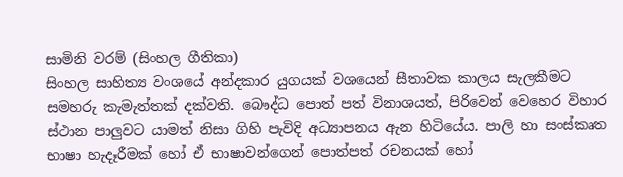සාමිනි වරම් (සිංහල ගීතිකා)
සිංහල සාහිත්‍ය වංශයේ අන්දකාර යුගයක් වශයෙන් සීතාවක කාලය සැලකීමට සමහරු කැමැත්තක් දක්වති. බෞද්ධ පොත් පත් විනාශයත්, පිරිවෙන් වෙහෙර විහාර ස්ථාන පාලුවට යාමත් නිසා ගිහි පැවිදි අධ්‍යාපනය ඇන හිටියේය. පාලි හා සංස්කෘත භාෂා හැදෑරීමක් හෝ ඒ භාෂාවන්ගෙන් පොත්පත් රචනයක් හෝ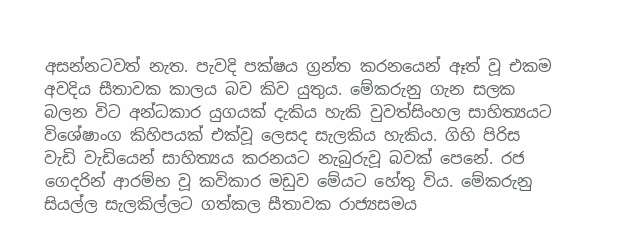අසන්නටවත් නැත. පැවදි පක්ෂය ග්‍රන්ත කරනයෙන් ඈත් වූ එකම අවදිය සීතාවක කාලය බව කිව යුතුය. මේකරුනු ගැන සලක බලන විට අන්ධකාර යුගයක් දැකිය හැකි වුවත්සිංහල සාහිත්‍යයට විශේෂාංග කිහිපයක් එක්වූ ලෙසද සැලකිය හැකිය. ගිහි පිරිස වැඩි වැඩියෙන් සාහිත්‍යය කරනයට නැබුරුවූ බවක් පෙනේ. රජ ගෙදරින් ආරම්භ වූ කවිකාර මඩුව මේයට හේතු විය. මේකරුනු සියල්ල සැලකිල්ලට ගත්කල සීතාවක රාජ්‍යසමය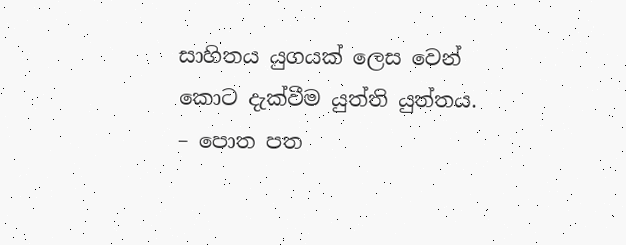සාහිතය යුගයක් ලෙස වෙන් කොට දැක්වීම යුත්ති යුත්තය.
– පොත පත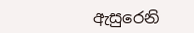ඇසුරෙනි